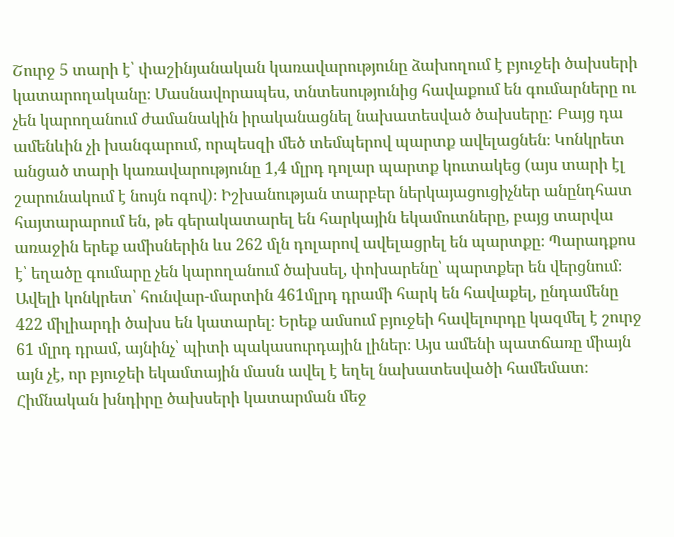Շուրջ 5 տարի է՝ փաշինյանական կառավարությունը ձախողում է բյուջեի ծախսերի կատարողականը։ Մասնավորապես, տնտեսությունից հավաքում են գումարները ու չեն կարողանում ժամանակին իրականացնել նախատեսված ծախսերը: Բայց դա ամենևին չի խանգարում, որպեսզի մեծ տեմպերով պարտք ավելացնեն։ Կոնկրետ անցած տարի կառավարությունը 1,4 մլրդ դոլար պարտք կուտակեց (այս տարի էլ շարունակում է նույն ոգով)։ Իշխանության տարբեր ներկայացուցիչներ անընդհատ հայտարարում են, թե գերակատարել են հարկային եկամուտները, բայց տարվա առաջին երեք ամիսներին ևս 262 մլն դոլարով ավելացրել են պարտքը։ Պարադքոս է՝ եղածը գումարը չեն կարողանում ծախսել, փոխարենը՝ պարտքեր են վերցնում։ Ավելի կոնկրետ՝ հունվար-մարտին 461մլրդ դրամի հարկ են հավաքել, ընդամենը 422 միլիարդի ծախս են կատարել։ Երեք ամսում բյուջեի հավելուրդը կազմել է շուրջ 61 մլրդ դրամ, այնինչ՝ պիտի պակասուրդային լիներ։ Այս ամենի պատճառը միայն այն չէ, որ բյուջեի եկամտային մասն ավել է եղել նախատեսվածի համեմատ։ Հիմնական խնդիրը ծախսերի կատարման մեջ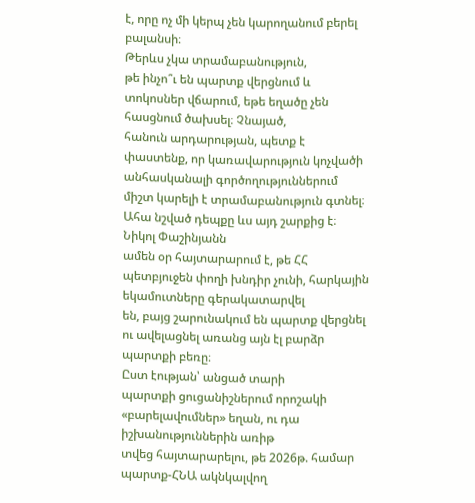է, որը ոչ մի կերպ չեն կարողանում բերել բալանսի։
Թերևս չկա տրամաբանություն,
թե ինչո՞ւ են պարտք վերցնում և տոկոսներ վճարում, եթե եղածը չեն հասցնում ծախսել։ Չնայած,
հանուն արդարության, պետք է փաստենք, որ կառավարություն կոչվածի անհասկանալի գործողություններում
միշտ կարելի է տրամաբանություն գտնել։ Ահա նշված դեպքը ևս այդ շարքից է։ Նիկոլ Փաշինյանն
ամեն օր հայտարարում է, թե ՀՀ պետբյուջեն փողի խնդիր չունի, հարկային եկամուտները գերակատարվել
են, բայց շարունակում են պարտք վերցնել ու ավելացնել առանց այն էլ բարձր պարտքի բեռը։
Ըստ էության՝ անցած տարի
պարտքի ցուցանիշներում որոշակի «բարելավումներ» եղան, ու դա իշխանություններին առիթ
տվեց հայտարարելու, թե 2026թ. համար պարտք-ՀՆԱ ակնկալվող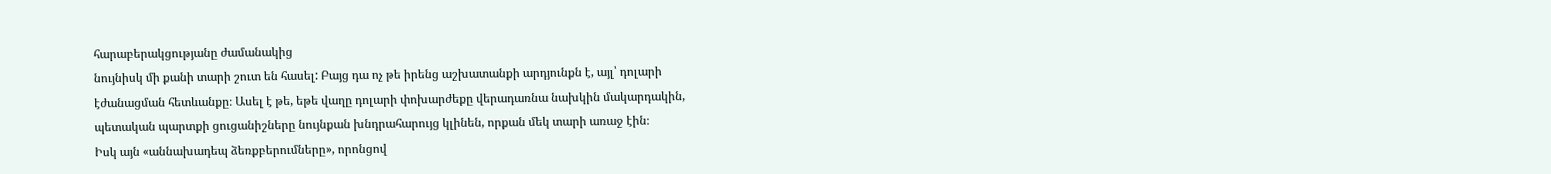հարաբերակցությանը ժամանակից
նույնիսկ մի քանի տարի շուտ են հասել: Բայց դա ոչ թե իրենց աշխատանքի արդյունքն է, այլ՝ դոլարի
էժանացման հետևանքը։ Ասել է թե, եթե վաղը դոլարի փոխարժեքը վերադառնա նախկին մակարդակին,
պետական պարտքի ցուցանիշները նույնքան խնդրահարույց կլինեն, որքան մեկ տարի առաջ էին։
Իսկ այն «աննախադեպ ձեռքբերումները», որոնցով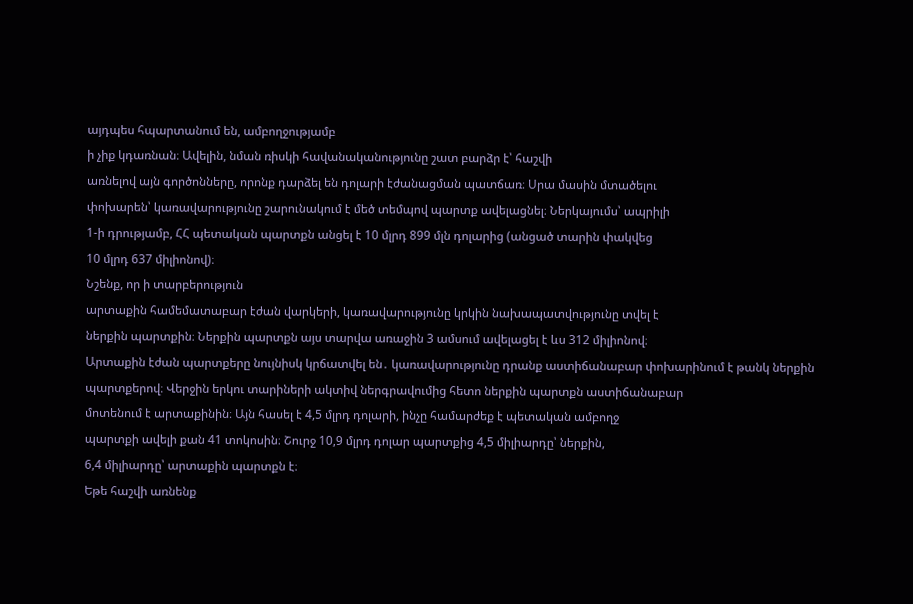այդպես հպարտանում են, ամբողջությամբ
ի չիք կդառնան։ Ավելին, նման ռիսկի հավանականությունը շատ բարձր է՝ հաշվի
առնելով այն գործոնները, որոնք դարձել են դոլարի էժանացման պատճառ։ Սրա մասին մտածելու
փոխարեն՝ կառավարությունը շարունակում է մեծ տեմպով պարտք ավելացնել։ Ներկայումս՝ ապրիլի
1-ի դրությամբ, ՀՀ պետական պարտքն անցել է 10 մլրդ 899 մլն դոլարից (անցած տարին փակվեց
10 մլրդ 637 միլիոնով)։
Նշենք, որ ի տարբերություն
արտաքին համեմատաբար էժան վարկերի, կառավարությունը կրկին նախապատվությունը տվել է
ներքին պարտքին։ Ներքին պարտքն այս տարվա առաջին 3 ամսում ավելացել է ևս 312 միլիոնով։
Արտաքին էժան պարտքերը նույնիսկ կրճատվել են․ կառավարությունը դրանք աստիճանաբար փոխարինում է թանկ ներքին
պարտքերով։ Վերջին երկու տարիների ակտիվ ներգրավումից հետո ներքին պարտքն աստիճանաբար
մոտենում է արտաքինին։ Այն հասել է 4,5 մլրդ դոլարի, ինչը համարժեք է պետական ամբողջ
պարտքի ավելի քան 41 տոկոսին։ Շուրջ 10,9 մլրդ դոլար պարտքից 4,5 միլիարդը՝ ներքին,
6,4 միլիարդը՝ արտաքին պարտքն է։
Եթե հաշվի առնենք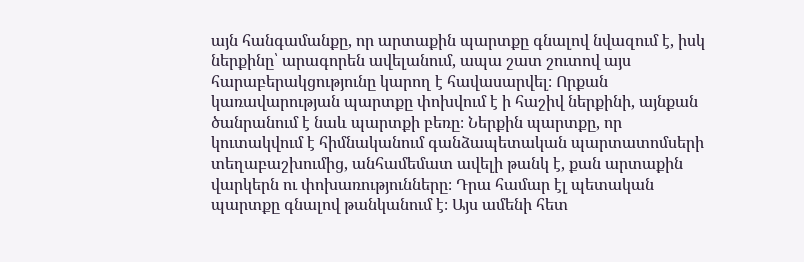այն հանգամանքը, որ արտաքին պարտքը գնալով նվազում է, իսկ ներքինը՝ արագորեն ավելանում, ապա շատ շուտով այս հարաբերակցությունը կարող է հավասարվել։ Որքան կառավարության պարտքը փոխվում է ի հաշիվ ներքինի, այնքան ծանրանում է նաև պարտքի բեռը։ Ներքին պարտքը, որ կուտակվում է հիմնականում գանձապետական պարտատոմսերի տեղաբաշխումից, անհամեմատ ավելի թանկ է, քան արտաքին վարկերն ու փոխառությունները։ Դրա համար էլ պետական պարտքը գնալով թանկանում է։ Այս ամենի հետ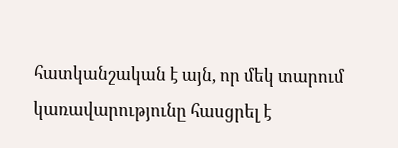հատկանշական է այն, որ մեկ տարում կառավարությունը հասցրել է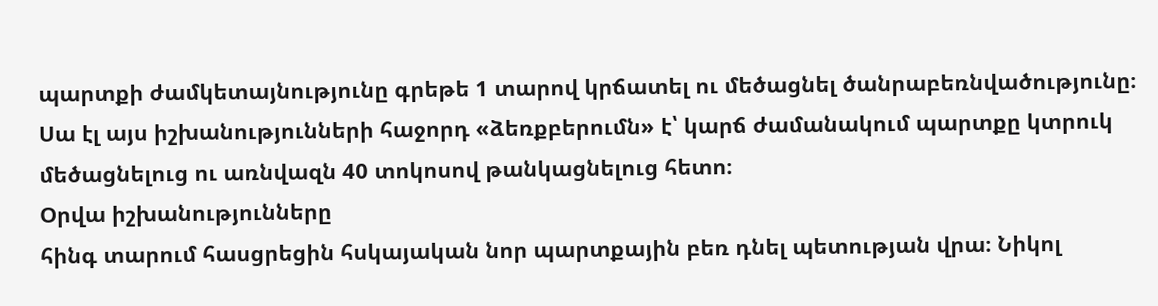պարտքի ժամկետայնությունը գրեթե 1 տարով կրճատել ու մեծացնել ծանրաբեռնվածությունը։ Սա էլ այս իշխանությունների հաջորդ «ձեռքբերումն» է՝ կարճ ժամանակում պարտքը կտրուկ մեծացնելուց ու առնվազն 40 տոկոսով թանկացնելուց հետո։
Օրվա իշխանությունները
հինգ տարում հասցրեցին հսկայական նոր պարտքային բեռ դնել պետության վրա։ Նիկոլ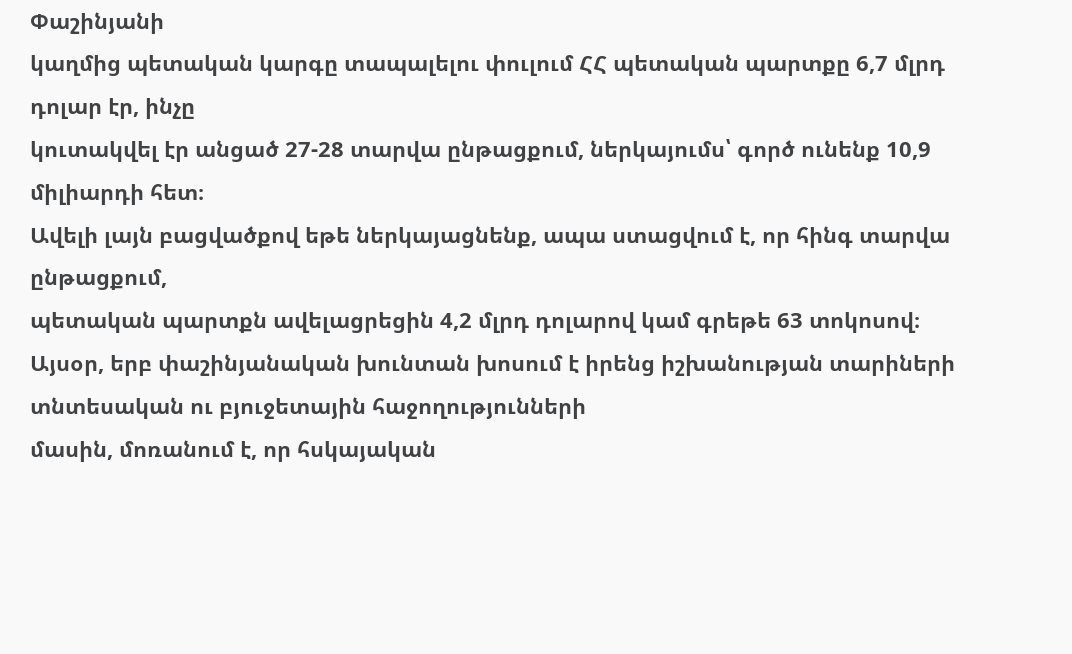Փաշինյանի
կաղմից պետական կարգը տապալելու փուլում ՀՀ պետական պարտքը 6,7 մլրդ դոլար էր, ինչը
կուտակվել էր անցած 27-28 տարվա ընթացքում, ներկայումս՝ գործ ունենք 10,9 միլիարդի հետ։
Ավելի լայն բացվածքով եթե ներկայացնենք, ապա ստացվում է, որ հինգ տարվա ընթացքում,
պետական պարտքն ավելացրեցին 4,2 մլրդ դոլարով կամ գրեթե 63 տոկոսով։
Այսօր, երբ փաշինյանական խունտան խոսում է իրենց իշխանության տարիների տնտեսական ու բյուջետային հաջողությունների
մասին, մոռանում է, որ հսկայական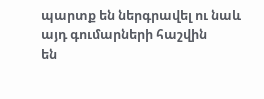պարտք են ներգրավել ու նաև այդ գումարների հաշվին
են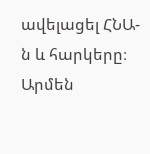ավելացել ՀՆԱ-ն և հարկերը։
Արմեն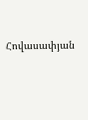Հովասափյան